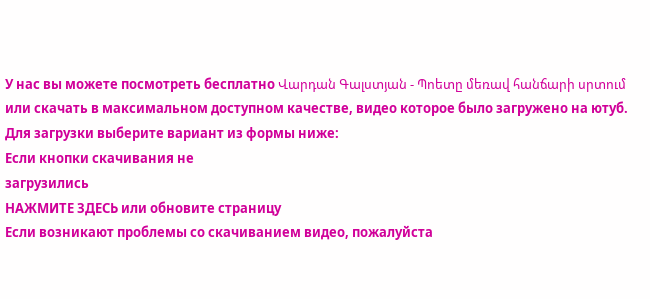У нас вы можете посмотреть бесплатно Վարդան Գալստյան - Պոետը մեռավ հանճարի սրտում или скачать в максимальном доступном качестве, видео которое было загружено на ютуб. Для загрузки выберите вариант из формы ниже:
Если кнопки скачивания не
загрузились
НАЖМИТЕ ЗДЕСЬ или обновите страницу
Если возникают проблемы со скачиванием видео, пожалуйста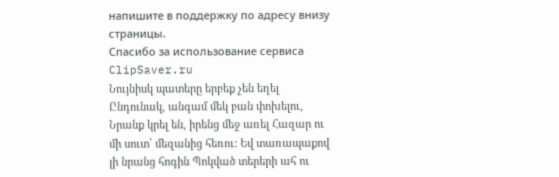напишите в поддержку по адресу внизу
страницы.
Спасибо за использование сервиса ClipSaver.ru
Նույնիսկ պատերը երբեք չեն եղել Ընդունակ, անգամ մեկ բան փոխելու, Նրանք կրել են, իրենց մեջ առել Հազար ու մի սուտ՝ մեզանից հեռու: Եվ տառապաքով լի նրանց հոգին Պոկված տերերի ահ ու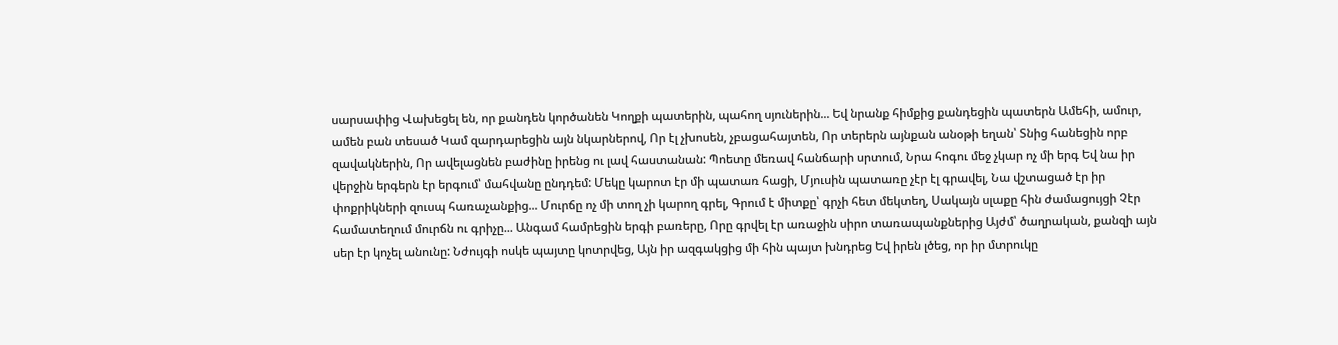սարսափից Վախեցել են, որ քանդեն կործանեն Կողքի պատերին, պահող սյուներին... Եվ նրանք հիմքից քանդեցին պատերն Ամեհի, ամուր, ամեն բան տեսած Կամ զարդարեցին այն նկարներով, Որ էլ չխոսեն, չբացահայտեն, Որ տերերն այնքան անօթի եղան՝ Տնից հանեցին որբ զավակներին, Որ ավելացնեն բաժինը իրենց ու լավ հաստանան: Պոետը մեռավ հանճարի սրտում, Նրա հոգու մեջ չկար ոչ մի երգ Եվ նա իր վերջին երգերն էր երգում՝ մահվանը ընդդեմ: Մեկը կարոտ էր մի պատառ հացի, Մյուսին պատառը չէր էլ գրավել, Նա վշտացած էր իր փոքրիկների զուսպ հառաչանքից... Մուրճը ոչ մի տող չի կարող գրել, Գրում է միտքը՝ գրչի հետ մեկտեղ, Սակայն սլաքը հին ժամացույցի Չէր համատեղում մուրճն ու գրիչը... Անգամ համրեցին երգի բառերը, Որը գրվել էր առաջին սիրո տառապանքներից Այժմ՝ ծաղրական, քանզի այն սեր էր կոչել անունը: Նժույգի ոսկե պայտը կոտրվեց, Այն իր ազգակցից մի հին պայտ խնդրեց Եվ իրեն լծեց, որ իր մտրուկը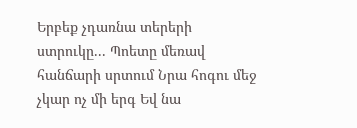Երբեք չդառնա տերերի ստրուկը... Պոետը մեռավ հանճարի սրտում Նրա հոգու մեջ չկար ոչ մի երգ Եվ նա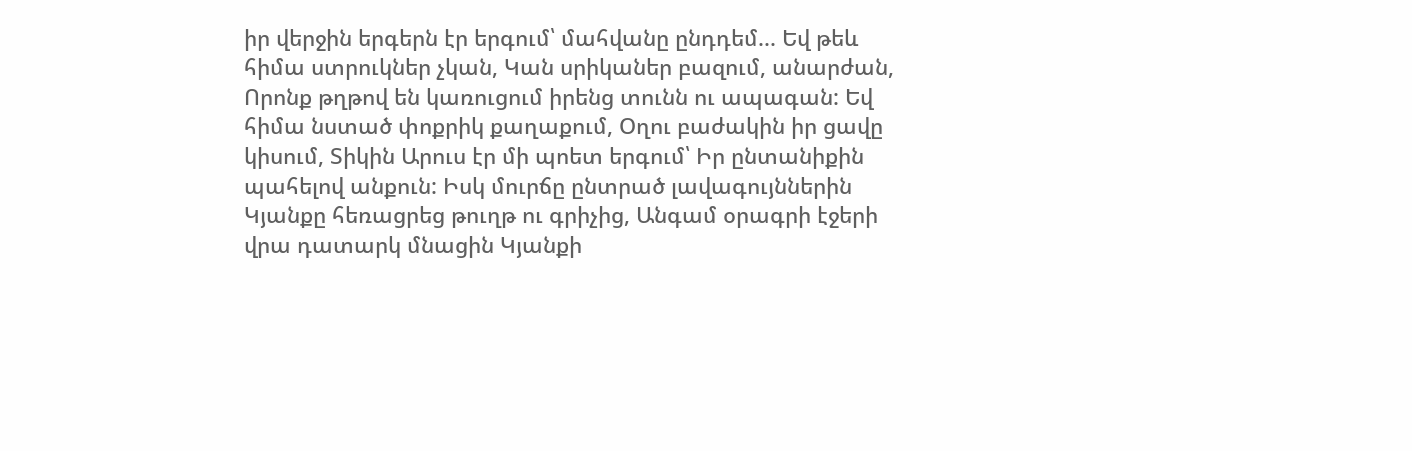իր վերջին երգերն էր երգում՝ մահվանը ընդդեմ... Եվ թեև հիմա ստրուկներ չկան, Կան սրիկաներ բազում, անարժան, Որոնք թղթով են կառուցում իրենց տունն ու ապագան: Եվ հիմա նստած փոքրիկ քաղաքում, Օղու բաժակին իր ցավը կիսում, Տիկին Արուս էր մի պոետ երգում՝ Իր ընտանիքին պահելով անքուն: Իսկ մուրճը ընտրած լավագույններին Կյանքը հեռացրեց թուղթ ու գրիչից, Անգամ օրագրի էջերի վրա դատարկ մնացին Կյանքի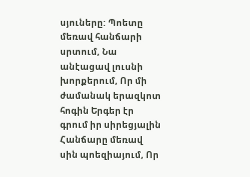սյուները: Պոետը մեռավ հանճարի սրտում, Նա անէացավ լուսնի խորքերում, Որ մի ժամանակ երազկոտ հոգին Երգեր էր գրում իր սիրեցյալին Հանճարը մեռավ սին պոեզիայում, Որ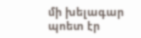մի խելագար պոետ էր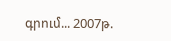գրում... 2007թ.